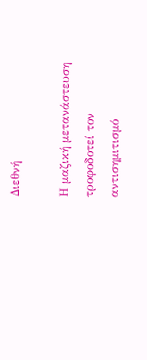Διεθνή

Η μαζική μετανάστευση τροφοδοτεί τον αντισημιτισμό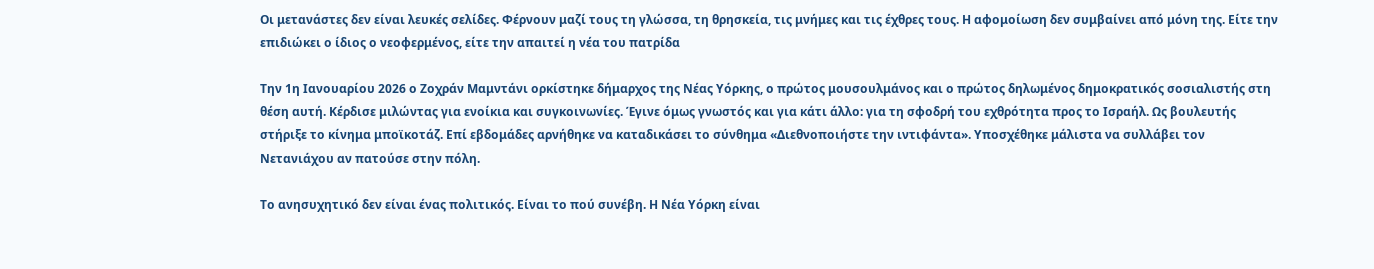Οι μετανάστες δεν είναι λευκές σελίδες. Φέρνουν μαζί τους τη γλώσσα, τη θρησκεία, τις μνήμες και τις έχθρες τους. Η αφομοίωση δεν συμβαίνει από μόνη της. Είτε την επιδιώκει ο ίδιος ο νεοφερμένος, είτε την απαιτεί η νέα του πατρίδα

Την 1η Ιανουαρίου 2026 ο Ζοχράν Μαμντάνι ορκίστηκε δήμαρχος της Νέας Υόρκης, ο πρώτος μουσουλμάνος και ο πρώτος δηλωμένος δημοκρατικός σοσιαλιστής στη θέση αυτή. Κέρδισε μιλώντας για ενοίκια και συγκοινωνίες. Έγινε όμως γνωστός και για κάτι άλλο: για τη σφοδρή του εχθρότητα προς το Ισραήλ. Ως βουλευτής στήριξε το κίνημα μποϊκοτάζ. Επί εβδομάδες αρνήθηκε να καταδικάσει το σύνθημα «Διεθνοποιήστε την ιντιφάντα». Υποσχέθηκε μάλιστα να συλλάβει τον Νετανιάχου αν πατούσε στην πόλη.

Το ανησυχητικό δεν είναι ένας πολιτικός. Είναι το πού συνέβη. Η Νέα Υόρκη είναι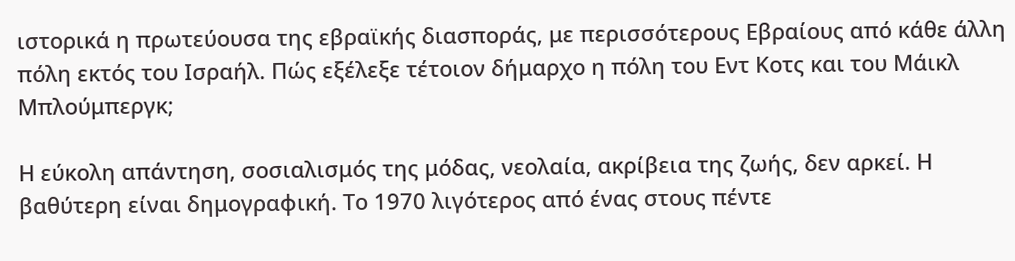ιστορικά η πρωτεύουσα της εβραϊκής διασποράς, με περισσότερους Εβραίους από κάθε άλλη πόλη εκτός του Ισραήλ. Πώς εξέλεξε τέτοιον δήμαρχο η πόλη του Εντ Κοτς και του Μάικλ Μπλούμπεργκ;

Η εύκολη απάντηση, σοσιαλισμός της μόδας, νεολαία, ακρίβεια της ζωής, δεν αρκεί. Η βαθύτερη είναι δημογραφική. Το 1970 λιγότερος από ένας στους πέντε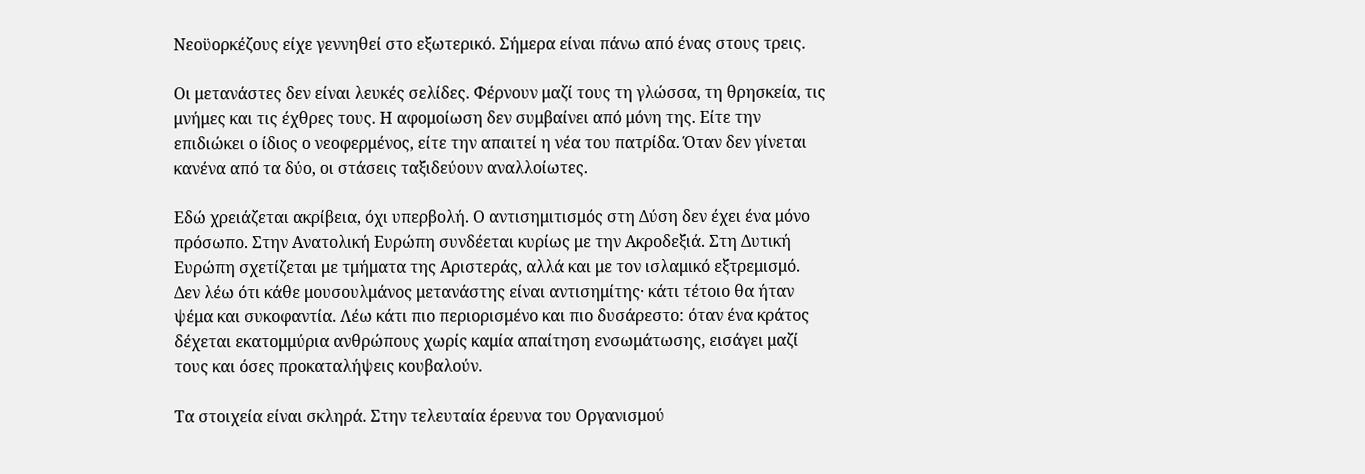Νεοϋορκέζους είχε γεννηθεί στο εξωτερικό. Σήμερα είναι πάνω από ένας στους τρεις.

Οι μετανάστες δεν είναι λευκές σελίδες. Φέρνουν μαζί τους τη γλώσσα, τη θρησκεία, τις μνήμες και τις έχθρες τους. Η αφομοίωση δεν συμβαίνει από μόνη της. Είτε την επιδιώκει ο ίδιος ο νεοφερμένος, είτε την απαιτεί η νέα του πατρίδα. Όταν δεν γίνεται κανένα από τα δύο, οι στάσεις ταξιδεύουν αναλλοίωτες.

Εδώ χρειάζεται ακρίβεια, όχι υπερβολή. Ο αντισημιτισμός στη Δύση δεν έχει ένα μόνο πρόσωπο. Στην Ανατολική Ευρώπη συνδέεται κυρίως με την Ακροδεξιά. Στη Δυτική Ευρώπη σχετίζεται με τμήματα της Αριστεράς, αλλά και με τον ισλαμικό εξτρεμισμό. Δεν λέω ότι κάθε μουσουλμάνος μετανάστης είναι αντισημίτης· κάτι τέτοιο θα ήταν ψέμα και συκοφαντία. Λέω κάτι πιο περιορισμένο και πιο δυσάρεστο: όταν ένα κράτος δέχεται εκατομμύρια ανθρώπους χωρίς καμία απαίτηση ενσωμάτωσης, εισάγει μαζί τους και όσες προκαταλήψεις κουβαλούν.

Τα στοιχεία είναι σκληρά. Στην τελευταία έρευνα του Οργανισμού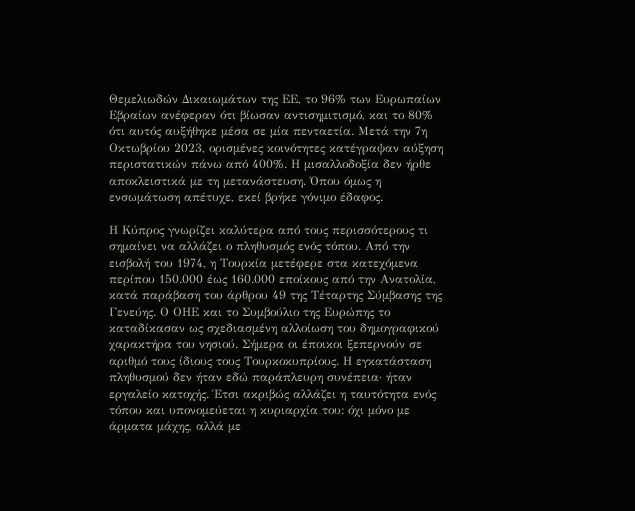Θεμελιωδών Δικαιωμάτων της ΕΕ, το 96% των Ευρωπαίων Εβραίων ανέφεραν ότι βίωσαν αντισημιτισμό, και το 80% ότι αυτός αυξήθηκε μέσα σε μία πενταετία. Μετά την 7η Οκτωβρίου 2023, ορισμένες κοινότητες κατέγραψαν αύξηση περιστατικών πάνω από 400%. Η μισαλλοδοξία δεν ήρθε αποκλειστικά με τη μετανάστευση. Όπου όμως η ενσωμάτωση απέτυχε, εκεί βρήκε γόνιμο έδαφος.

Η Κύπρος γνωρίζει καλύτερα από τους περισσότερους τι σημαίνει να αλλάζει ο πληθυσμός ενός τόπου. Από την εισβολή του 1974, η Τουρκία μετέφερε στα κατεχόμενα περίπου 150.000 έως 160.000 εποίκους από την Ανατολία, κατά παράβαση του άρθρου 49 της Τέταρτης Σύμβασης της Γενεύης. Ο ΟΗΕ και το Συμβούλιο της Ευρώπης το καταδίκασαν ως σχεδιασμένη αλλοίωση του δημογραφικού χαρακτήρα του νησιού. Σήμερα οι έποικοι ξεπερνούν σε αριθμό τους ίδιους τους Τουρκοκυπρίους. Η εγκατάσταση πληθυσμού δεν ήταν εδώ παράπλευρη συνέπεια· ήταν εργαλείο κατοχής. Έτσι ακριβώς αλλάζει η ταυτότητα ενός τόπου και υπονομεύεται η κυριαρχία του: όχι μόνο με άρματα μάχης, αλλά με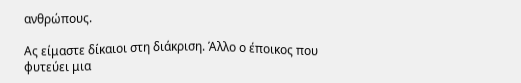ανθρώπους.

Ας είμαστε δίκαιοι στη διάκριση. Άλλο ο έποικος που φυτεύει μια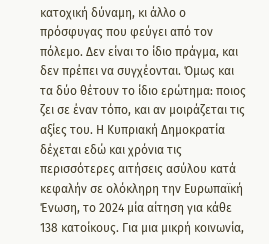κατοχική δύναμη, κι άλλο ο πρόσφυγας που φεύγει από τον πόλεμο. Δεν είναι το ίδιο πράγμα, και δεν πρέπει να συγχέονται. Όμως και τα δύο θέτουν το ίδιο ερώτημα: ποιος ζει σε έναν τόπο, και αν μοιράζεται τις αξίες του. Η Κυπριακή Δημοκρατία δέχεται εδώ και χρόνια τις περισσότερες αιτήσεις ασύλου κατά κεφαλήν σε ολόκληρη την Ευρωπαϊκή Ένωση, το 2024 μία αίτηση για κάθε 138 κατοίκους. Για μια μικρή κοινωνία,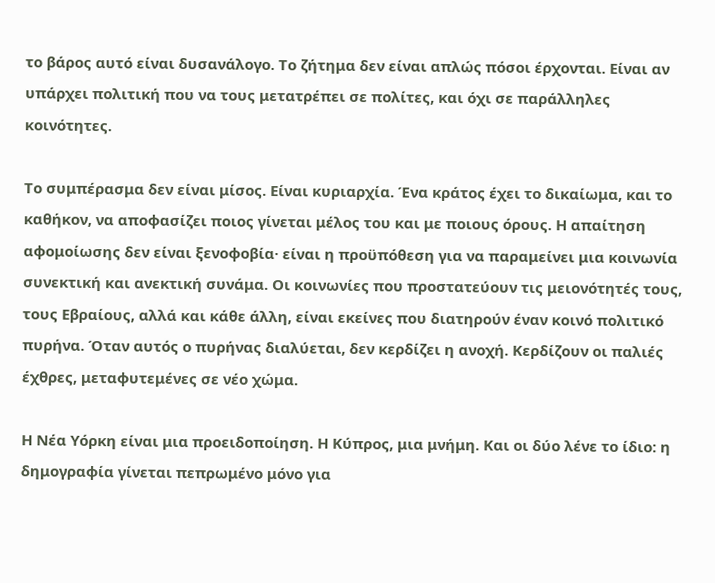το βάρος αυτό είναι δυσανάλογο. Το ζήτημα δεν είναι απλώς πόσοι έρχονται. Είναι αν υπάρχει πολιτική που να τους μετατρέπει σε πολίτες, και όχι σε παράλληλες κοινότητες.

Το συμπέρασμα δεν είναι μίσος. Είναι κυριαρχία. Ένα κράτος έχει το δικαίωμα, και το καθήκον, να αποφασίζει ποιος γίνεται μέλος του και με ποιους όρους. Η απαίτηση αφομοίωσης δεν είναι ξενοφοβία· είναι η προϋπόθεση για να παραμείνει μια κοινωνία συνεκτική και ανεκτική συνάμα. Οι κοινωνίες που προστατεύουν τις μειονότητές τους, τους Εβραίους, αλλά και κάθε άλλη, είναι εκείνες που διατηρούν έναν κοινό πολιτικό πυρήνα. Όταν αυτός ο πυρήνας διαλύεται, δεν κερδίζει η ανοχή. Κερδίζουν οι παλιές έχθρες, μεταφυτεμένες σε νέο χώμα.

Η Νέα Υόρκη είναι μια προειδοποίηση. Η Κύπρος, μια μνήμη. Και οι δύο λένε το ίδιο: η δημογραφία γίνεται πεπρωμένο μόνο για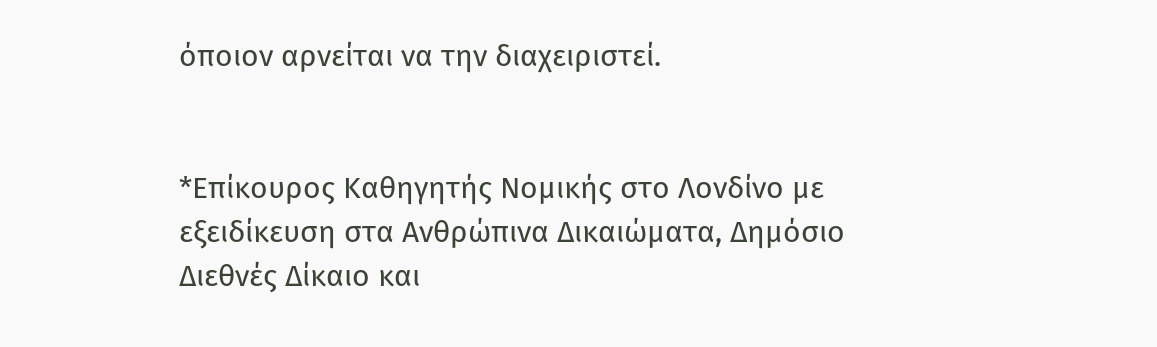όποιον αρνείται να την διαχειριστεί.


*Επίκουρος Καθηγητής Νομικής στο Λονδίνο με εξειδίκευση στα Ανθρώπινα Δικαιώματα, Δημόσιο Διεθνές Δίκαιο και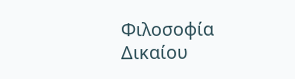Φιλοσοφία Δικαίου